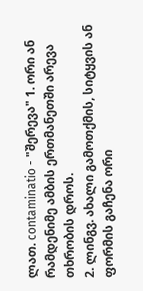ლათ. contaminatio - "შერევა" 1. ორი ან რამდენიმე ამბის ერთმანეთში არევა თხრობის დროს.
2. ლინგვ. ახალი გამოთქმის, სიტყვის ან ფორმის გაჩენა ორი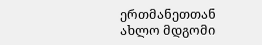ერთმანეთთან ახლო მდგომი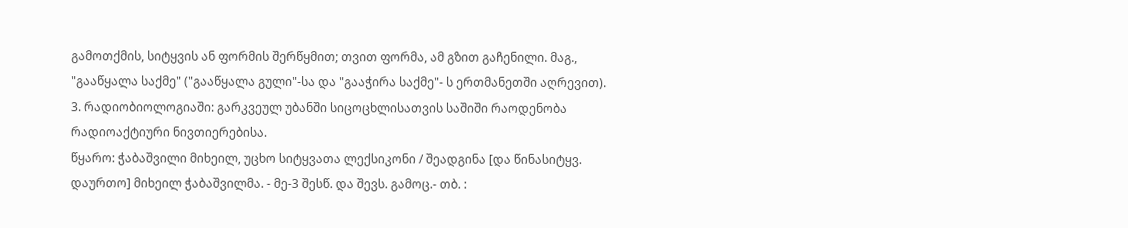გამოთქმის, სიტყვის ან ფორმის შერწყმით; თვით ფორმა, ამ გზით გაჩენილი. მაგ., "გააწყალა საქმე" ("გააწყალა გული"-სა და "გააჭირა საქმე"- ს ერთმანეთში აღრევით).
3. რადიობიოლოგიაში: გარკვეულ უბანში სიცოცხლისათვის საშიში რაოდენობა რადიოაქტიური ნივთიერებისა.
წყარო: ჭაბაშვილი მიხეილ, უცხო სიტყვათა ლექსიკონი / შეადგინა [და წინასიტყვ. დაურთო] მიხეილ ჭაბაშვილმა. - მე-3 შესწ. და შევს. გამოც.- თბ. :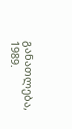განათლება, 1989.